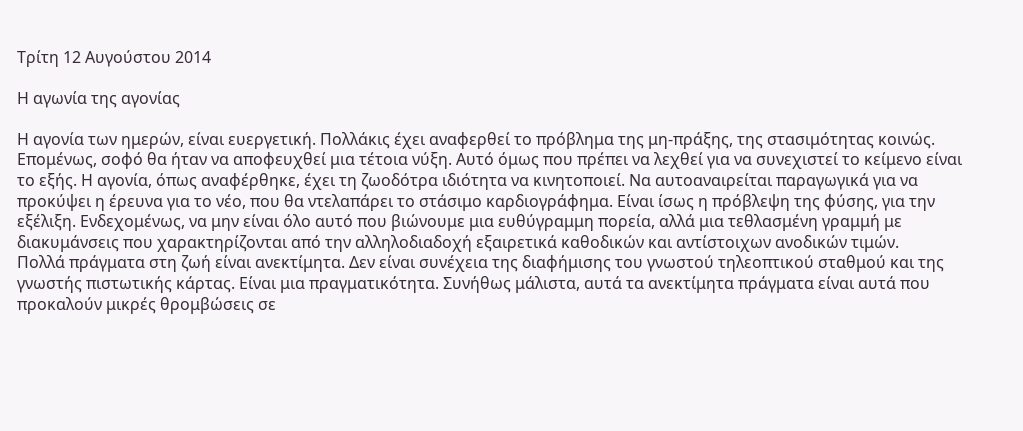Τρίτη 12 Αυγούστου 2014

Η αγωνία της αγονίας

Η αγονία των ημερών, είναι ευεργετική. Πολλάκις έχει αναφερθεί το πρόβλημα της μη-πράξης, της στασιμότητας κοινώς. Επομένως, σοφό θα ήταν να αποφευχθεί μια τέτοια νύξη. Αυτό όμως που πρέπει να λεχθεί για να συνεχιστεί το κείμενο είναι το εξής. Η αγονία, όπως αναφέρθηκε, έχει τη ζωοδότρα ιδιότητα να κινητοποιεί. Να αυτοαναιρείται παραγωγικά για να προκύψει η έρευνα για το νέο, που θα ντελαπάρει το στάσιμο καρδιογράφημα. Είναι ίσως η πρόβλεψη της φύσης, για την εξέλιξη. Ενδεχομένως, να μην είναι όλο αυτό που βιώνουμε μια ευθύγραμμη πορεία, αλλά μια τεθλασμένη γραμμή με διακυμάνσεις που χαρακτηρίζονται από την αλληλοδιαδοχή εξαιρετικά καθοδικών και αντίστοιχων ανοδικών τιμών.
Πολλά πράγματα στη ζωή είναι ανεκτίμητα. Δεν είναι συνέχεια της διαφήμισης του γνωστού τηλεοπτικού σταθμού και της γνωστής πιστωτικής κάρτας. Είναι μια πραγματικότητα. Συνήθως μάλιστα, αυτά τα ανεκτίμητα πράγματα είναι αυτά που προκαλούν μικρές θρομβώσεις σε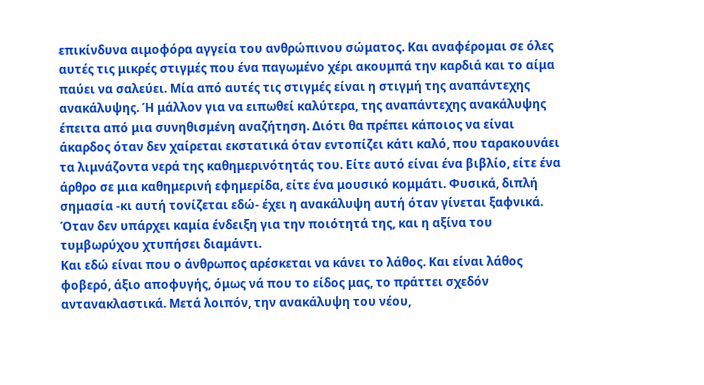επικίνδυνα αιμοφόρα αγγεία του ανθρώπινου σώματος. Και αναφέρομαι σε όλες αυτές τις μικρές στιγμές που ένα παγωμένο χέρι ακουμπά την καρδιά και το αίμα παύει να σαλεύει. Μία από αυτές τις στιγμές είναι η στιγμή της αναπάντεχης ανακάλυψης. Ή μάλλον για να ειπωθεί καλύτερα, της αναπάντεχης ανακάλυψης έπειτα από μια συνηθισμένη αναζήτηση. Διότι θα πρέπει κάποιος να είναι άκαρδος όταν δεν χαίρεται εκστατικά όταν εντοπίζει κάτι καλό, που ταρακουνάει τα λιμνάζοντα νερά της καθημερινότητάς του. Είτε αυτό είναι ένα βιβλίο, είτε ένα άρθρο σε μια καθημερινή εφημερίδα, είτε ένα μουσικό κομμάτι. Φυσικά, διπλή σημασία -κι αυτή τονίζεται εδώ- έχει η ανακάλυψη αυτή όταν γίνεται ξαφνικά. Όταν δεν υπάρχει καμία ένδειξη για την ποιότητά της, και η αξίνα του τυμβωρύχου χτυπήσει διαμάντι.
Και εδώ είναι που ο άνθρωπος αρέσκεται να κάνει το λάθος. Και είναι λάθος φοβερό, άξιο αποφυγής, όμως νά που το είδος μας, το πράττει σχεδόν αντανακλαστικά. Μετά λοιπόν, την ανακάλυψη του νέου,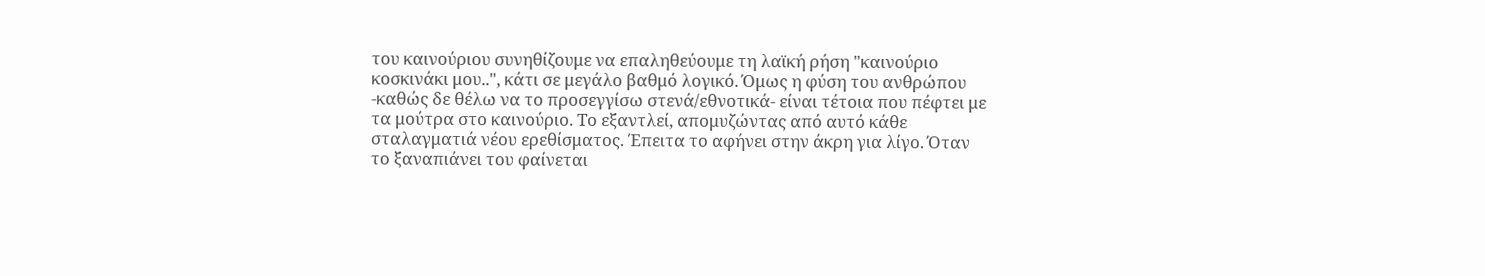του καινούριου συνηθίζουμε να επαληθεύουμε τη λαϊκή ρήση "καινούριο κοσκινάκι μου..", κάτι σε μεγάλο βαθμό λογικό. Όμως η φύση του ανθρώπου -καθώς δε θέλω να το προσεγγίσω στενά/εθνοτικά- είναι τέτοια που πέφτει με τα μούτρα στο καινούριο. Το εξαντλεί, απομυζώντας από αυτό κάθε σταλαγματιά νέου ερεθίσματος. Έπειτα το αφήνει στην άκρη για λίγο. Όταν το ξαναπιάνει του φαίνεται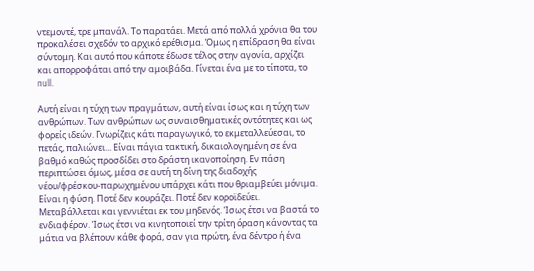ντεμοντέ, τρε μπανάλ. Το παρατάει. Μετά από πολλά χρόνια θα του προκαλέσει σχεδόν το αρχικό ερέθισμα. Όμως η επίδραση θα είναι σύντομη. Και αυτό που κάποτε έδωσε τέλος στην αγονία, αρχίζει και απορροφάται από την αμοιβάδα. Γίνεται ένα με το τίποτα, το null.

Αυτή είναι η τύχη των πραγμάτων, αυτή είναι ίσως και η τύχη των ανθρώπων. Των ανθρώπων ως συναισθηματικές οντότητες και ως φορείς ιδεών. Γνωρίζεις κάτι παραγωγικό, το εκμεταλλεύεσαι, το πετάς, παλιώνει... Είναι πάγια τακτική, δικαιολογημένη σε ένα βαθμό καθώς προσδίδει στο δράστη ικανοποίηση. Εν πάση περιπτώσει όμως, μέσα σε αυτή τη δίνη της διαδοχής νέου/φρέσκου-παρωχημένου υπάρχει κάτι που θριαμβεύει μόνιμα. Είναι η φύση. Ποτέ δεν κουράζει. Ποτέ δεν κοροϊδεύει. Μεταβάλλεται και γεννιέται εκ του μηδενός. Ίσως έτσι να βαστά το ενδιαφέρον. Ίσως έτσι να κινητοποιεί την τρίτη όραση κάνοντας τα μάτια να βλέπουν κάθε φορά, σαν για πρώτη, ένα δέντρο ή ένα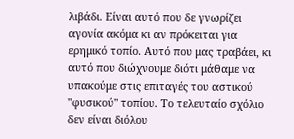λιβάδι. Είναι αυτό που δε γνωρίζει αγονία ακόμα κι αν πρόκειται για ερημικό τοπίο. Αυτό που μας τραβάει, κι αυτό που διώχνουμε διότι μάθαμε να υπακούμε στις επιταγές του αστικού "φυσικού" τοπίου. Το τελευταίο σχόλιο δεν είναι διόλου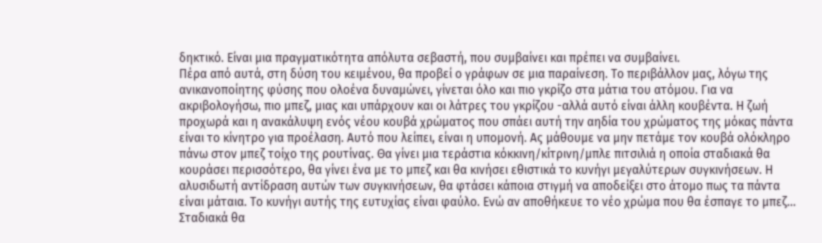δηκτικό. Είναι μια πραγματικότητα απόλυτα σεβαστή, που συμβαίνει και πρέπει να συμβαίνει.
Πέρα από αυτά, στη δύση του κειμένου, θα προβεί ο γράφων σε μια παραίνεση. Το περιβάλλον μας, λόγω της ανικανοποίητης φύσης που ολοένα δυναμώνει, γίνεται όλο και πιο γκρίζο στα μάτια του ατόμου. Για να ακριβολογήσω, πιο μπεζ, μιας και υπάρχουν και οι λάτρες του γκρίζου -αλλά αυτό είναι άλλη κουβέντα. Η ζωή προχωρά και η ανακάλυψη ενός νέου κουβά χρώματος που σπάει αυτή την αηδία του χρώματος της μόκας πάντα είναι το κίνητρο για προέλαση. Αυτό που λείπει, είναι η υπομονή. Ας μάθουμε να μην πετάμε τον κουβά ολόκληρο πάνω στον μπεζ τοίχο της ρουτίνας. Θα γίνει μια τεράστια κόκκινη/κίτρινη/μπλε πιτσιλιά η οποία σταδιακά θα κουράσει περισσότερο, θα γίνει ένα με το μπεζ και θα κινήσει εθιστικά το κυνήγι μεγαλύτερων συγκινήσεων. Η αλυσιδωτή αντίδραση αυτών των συγκινήσεων, θα φτάσει κάποια στιγμή να αποδείξει στο άτομο πως τα πάντα είναι μάταια. Το κυνήγι αυτής της ευτυχίας είναι φαύλο. Ενώ αν αποθήκευε το νέο χρώμα που θα έσπαγε το μπεζ... Σταδιακά θα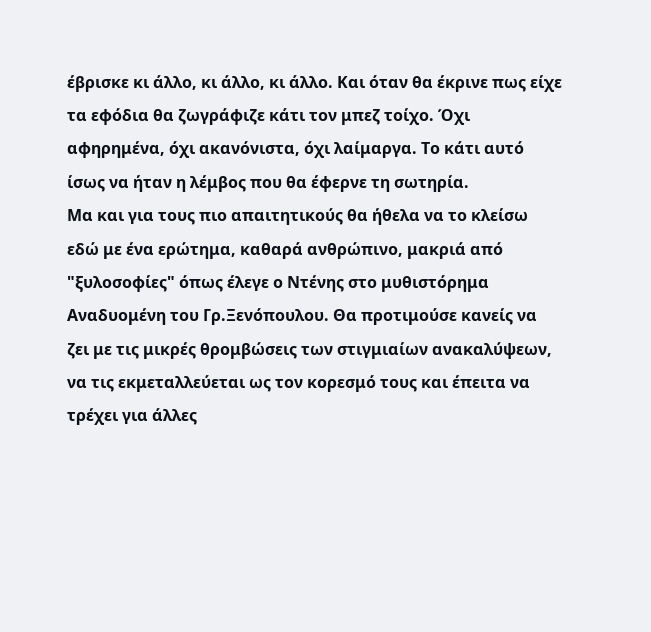έβρισκε κι άλλο, κι άλλο, κι άλλο. Και όταν θα έκρινε πως είχε τα εφόδια θα ζωγράφιζε κάτι τον μπεζ τοίχο. Όχι αφηρημένα, όχι ακανόνιστα, όχι λαίμαργα. Το κάτι αυτό ίσως να ήταν η λέμβος που θα έφερνε τη σωτηρία.
Μα και για τους πιο απαιτητικούς θα ήθελα να το κλείσω εδώ με ένα ερώτημα, καθαρά ανθρώπινο, μακριά από "ξυλοσοφίες" όπως έλεγε ο Ντένης στο μυθιστόρημα Αναδυομένη του Γρ.Ξενόπουλου. Θα προτιμούσε κανείς να ζει με τις μικρές θρομβώσεις των στιγμιαίων ανακαλύψεων, να τις εκμεταλλεύεται ως τον κορεσμό τους και έπειτα να τρέχει για άλλες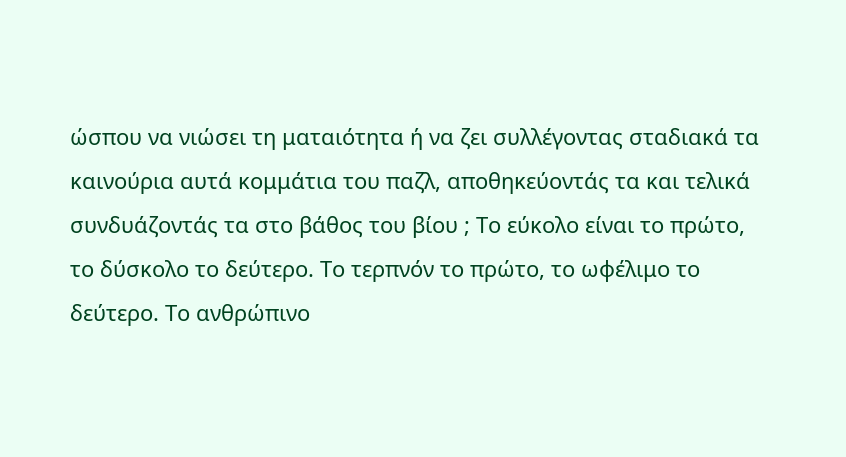ώσπου να νιώσει τη ματαιότητα ή να ζει συλλέγοντας σταδιακά τα καινούρια αυτά κομμάτια του παζλ, αποθηκεύοντάς τα και τελικά συνδυάζοντάς τα στο βάθος του βίου ; Το εύκολο είναι το πρώτο, το δύσκολο το δεύτερο. Το τερπνόν το πρώτο, το ωφέλιμο το δεύτερο. Το ανθρώπινο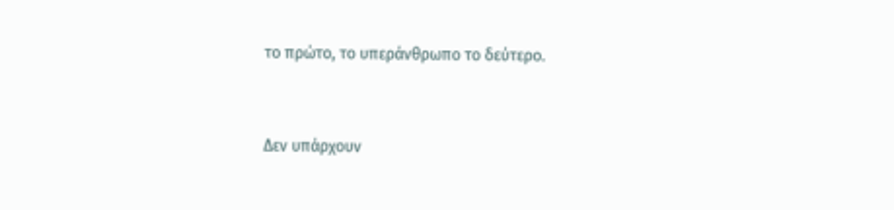το πρώτο, το υπεράνθρωπο το δεύτερο.


Δεν υπάρχουν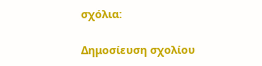σχόλια:

Δημοσίευση σχολίου